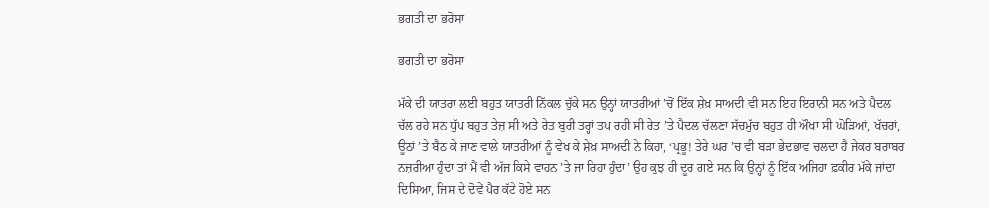ਭਗਤੀ ਦਾ ਭਰੋਸਾ

ਭਗਤੀ ਦਾ ਭਰੋਸਾ

ਮੱਕੇ ਦੀ ਯਾਤਰਾ ਲਈ ਬਹੁਤ ਯਾਤਰੀ ਨਿੱਕਲ ਚੁੱਕੇ ਸਨ ਉਨ੍ਹਾਂ ਯਾਤਰੀਆਂ ’ਚੋਂ ਇੱਕ ਸ਼ੇਖ਼ ਸਾਅਦੀ ਵੀ ਸਨ ਇਹ ਇਰਾਨੀ ਸਨ ਅਤੇ ਪੈਦਲ ਚੱਲ ਰਹੇ ਸਨ ਧੁੱਪ ਬਹੁਤ ਤੇਜ਼ ਸੀ ਅਤੇ ਰੇਤ ਬੁਰੀ ਤਰ੍ਹਾਂ ਤਪ ਰਹੀ ਸੀ ਰੇਤ ’ਤੇ ਪੈਦਲ ਚੱਲਣਾ ਸੱਚਮੁੱਚ ਬਹੁਤ ਹੀ ਔਖਾ ਸੀ ਘੋੜਿਆਂ, ਖੱਚਰਾਂ, ਊਠਾਂ ’ਤੇ ਬੈਠ ਕੇ ਜਾਣ ਵਾਲੇ ਯਾਤਰੀਆਂ ਨੂੰ ਵੇਖ ਕੇ ਸ਼ੇਖ਼ ਸਾਅਦੀ ਨੇ ਕਿਹਾ, ‘ਪ੍ਰਭੂ! ਤੇਰੇ ਘਰ ’ਚ ਵੀ ਬੜਾ ਭੇਦਭਾਵ ਚਲਦਾ ਹੈ ਜੇਕਰ ਬਰਾਬਰ ਨਜ਼ਰੀਆ ਹੁੰਦਾ ਤਾਂ ਮੈਂ ਵੀ ਅੱਜ ਕਿਸੇ ਵਾਹਨ ’ਤੇ ਜਾ ਰਿਹਾ ਹੁੰਦਾ’ ਉਹ ਕੁਝ ਹੀ ਦੂਰ ਗਏ ਸਨ ਕਿ ਉਨ੍ਹਾਂ ਨੂੰ ਇੱਕ ਅਜਿਹਾ ਫ਼ਕੀਰ ਮੱਕੇ ਜਾਂਦਾ ਦਿਸਿਆ, ਜਿਸ ਦੇ ਦੋਵੇਂ ਪੈਰ ਕੱਟੇ ਹੋਏ ਸਨ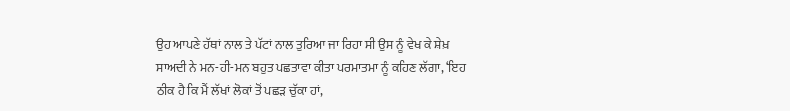ਉਹ ਆਪਣੇ ਹੱਥਾਂ ਨਾਲ ਤੇ ਪੱਟਾਂ ਨਾਲ ਤੁਰਿਆ ਜਾ ਰਿਹਾ ਸੀ ਉਸ ਨੂੰ ਵੇਖ ਕੇ ਸ਼ੇਖ਼ ਸਾਅਦੀ ਨੇ ਮਨ-ਹੀ-ਮਨ ਬਹੁਤ ਪਛਤਾਵਾ ਕੀਤਾ ਪਰਮਾਤਮਾ ਨੂੰ ਕਹਿਣ ਲੱਗਾ, ‘ਇਹ ਠੀਕ ਹੈ ਕਿ ਮੈਂ ਲੱਖਾਂ ਲੋਕਾਂ ਤੋਂ ਪਛੜ ਚੁੱਕਾ ਹਾਂ,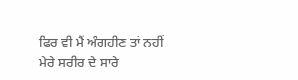ਫਿਰ ਵੀ ਮੈਂ ਅੰਗਹੀਣ ਤਾਂ ਨਹੀਂ ਮੇਰੇ ਸਰੀਰ ਦੇ ਸਾਰੇ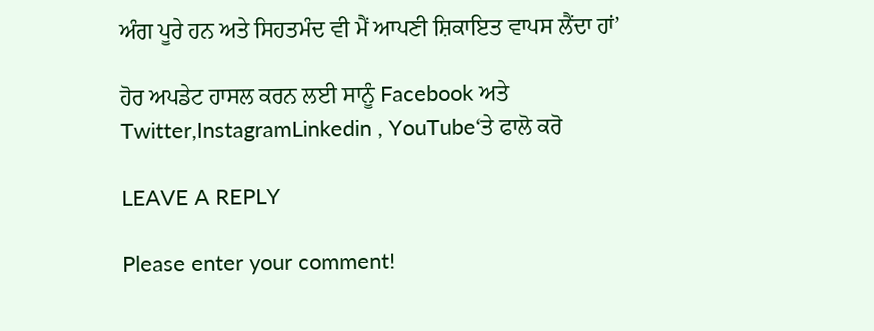ਅੰਗ ਪੂਰੇ ਹਨ ਅਤੇ ਸਿਹਤਮੰਦ ਵੀ ਮੈਂ ਆਪਣੀ ਸ਼ਿਕਾਇਤ ਵਾਪਸ ਲੈਂਦਾ ਹਾਂ’

ਹੋਰ ਅਪਡੇਟ ਹਾਸਲ ਕਰਨ ਲਈ ਸਾਨੂੰ Facebook ਅਤੇ Twitter,InstagramLinkedin , YouTube‘ਤੇ ਫਾਲੋ ਕਰੋ

LEAVE A REPLY

Please enter your comment!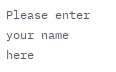Please enter your name here